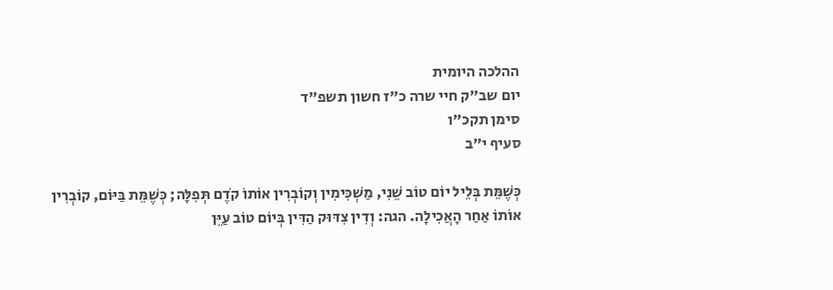ההלכה היומית
יום שב"ק חיי שרה כ"ז חשון תשפ"ד
סימן תקכ"ו
סעיף י"ב

כְּשֶׁמֵּת בְּלֵיל יוֹם טוֹב שֵׁנִי, מַשְׁכִּימִין וְקוֹבְרִין אוֹתוֹ קֹדֶם תְּפִלָּה; כְּשֶׁמֵּת בַּיּוֹם, קוֹבְרִין אוֹתוֹ אַחַר הָאֲכִילָה. הגה: וְדִין צִדּוּק הַדִּין בְּיוֹם טוֹב עַיֵּן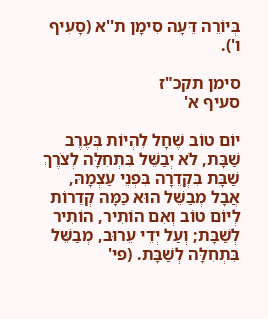בְּיוֹרֵה דֵּעָה סִימָן ת''א (סָעִיף ו').

סימן תקכ"ז
סעיף א'

יוֹם טוֹב שֶׁחָל לִהְיוֹת בְּעֶרֶב שַׁבָּת, לֹא יְבַשֵּׁל בִּתְחִלָּה לְצֹרֶךְ שַׁבָּת בִּקְדֵרָה בִּפְנֵי עַצְמָהּ, אֲבָל מְבַשֵּׁל הוּא כַּמָּה קְדֵרוֹת לְיוֹם טוֹב וְאִם הוֹתִיר, הוֹתִיר לְשַׁבָּת; וְעַל יְדֵי עֵרוּב, מְבַשֵּׁל בִּתְחִלָּה לְשַׁבָּת. (פי'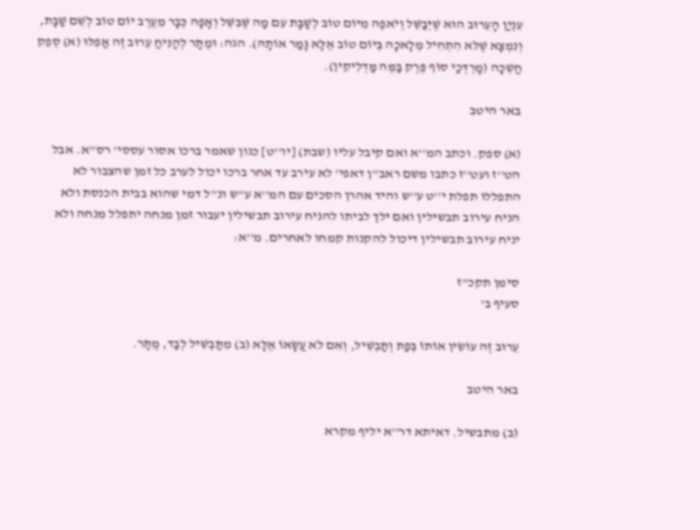עִנְיַן הָעֵרוּב הוּא שֶׁיְּבַשֵּׁל וְיֹאפֶה מִיּוֹם טוֹב לְשַׁבָּת עִם מַה שֶּׁבִּשֵּׁל וְאָפָה כְּבָר מֵעֶרֶב יוֹם טוֹב לְשֵׁם שַׁבָּת, וְנִמְצָא שֶׁלֹּא הִתְחִיל מְלָאכָה בְּיוֹם טוֹב אֶלָּא גָּמַר אוֹתָהּ). הגה: וּמֻתָּר לְהַנִּיחַ עֵרוּב זֶה אֲפִלּוּ (א) סְפֵק חֲשֵׁכָה (מָרְדְּכַי סוֹף פֶּרֶק בַּמֶּה מַּדְלִיקִין).

באר היטב

(א) ספק. וכתב המ''א ואם קיבל עליו (שבת) [יו''ט] כגון שאמר ברכו אסור עססי' רס''א. אבל הט''ז ועט''ז כתבו משם ראב''ן דאפי' לא עירב עד אחר ברכו יכול לערב כל זמן שהצבור לא התפללו תפלת י''ט ע''ש והיד אהרן הסכים עם המ''א ע''ש ונ''ל דמי שהוא בבית הכנסת ולא הניח עירוב תבשילין ואם ילך לביתו להניח עירוב תבשילין יעבור זמן מנחה יתפלל מנחה ולא יניח עירוב תבשילין דיכול להקנות קמחו לאחרים. מ''א:

סימן תקכ"ז
סעיף ב'

עֵרוּב זֶה עוֹשִׂין אוֹתוֹ בְּפַת וְתַבְשִׁיל, וְאִם לֹא עֲשָׂאוֹ אֶלָּא (ב) מִתַּבְשִׁיל לְבַד, מֻתָּר.

באר היטב

(ב) מתבשיל. דאיתא דר''א יליף מקרא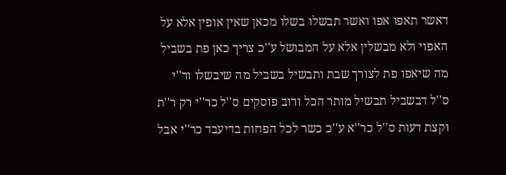דאשר תאפו אפו ואשר תבשלו בשלו מכאן שאין אופין אלא על האפוי ולא מבשלין אלא על המבושל ע''כ צריך כאן פת בשביל מה שיאפו פת לצורך שבת ותבשיל בשביל מה שיבשלו ור''י ס''ל דבשביל תבשיל מותר הכל ורוב פוסקים ס''ל כר''י רק ר''ת וקצת דעות ס''ל כר''א ע''כ כשר לכל הפחות בדיעבד כר''י אבל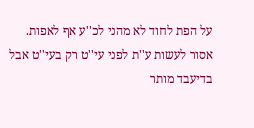על הפת לחוד לא מהני לכ''ע אף לאפות. אסור לעשות ע''ת לפני עי''ט רק בעי''ט אבל בדיעבד מותר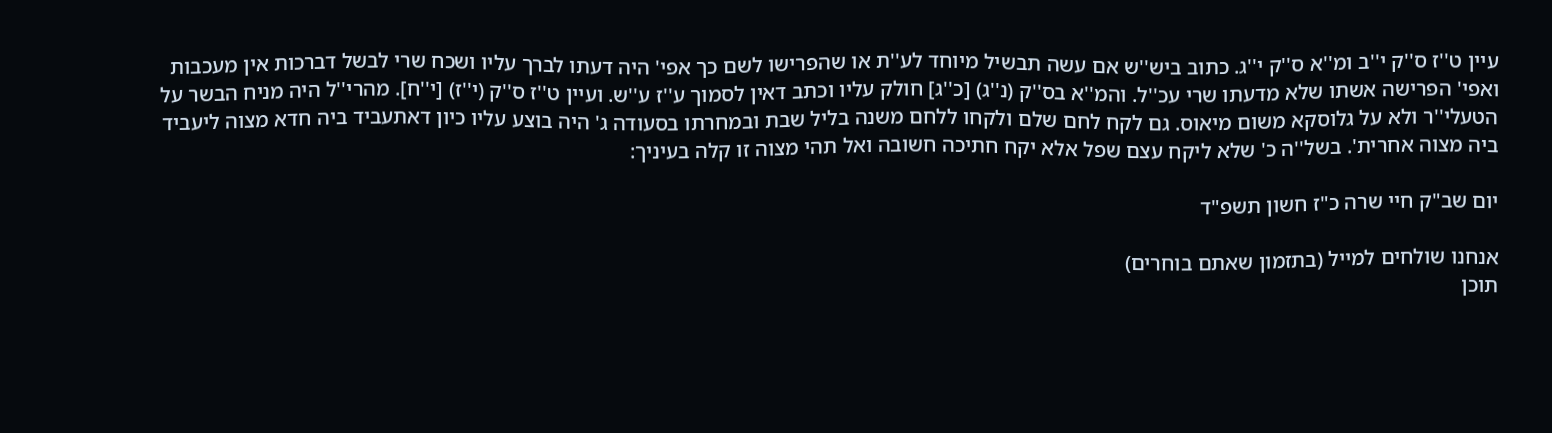עיין ט''ז ס''ק י''ב ומ''א ס''ק י''ג. כתוב ביש''ש אם עשה תבשיל מיוחד לע''ת או שהפרישו לשם כך אפי' היה דעתו לברך עליו ושכח שרי לבשל דברכות אין מעכבות ואפי' הפרישה אשתו שלא מדעתו שרי עכ''ל. והמ''א בס''ק (נ''ג) [כ''ג] חולק עליו וכתב דאין לסמוך ע''ז ע''ש. ועיין ט''ז ס''ק (י''ז) [י''ח]. מהרי''ל היה מניח הבשר על הטעלי''ר ולא על גלוסקא משום מיאוס. גם לקח לחם שלם ולקחו ללחם משנה בליל שבת ובמחרתו בסעודה ג' היה בוצע עליו כיון דאתעביד ביה חדא מצוה ליעביד ביה מצוה אחרית'. בשל''ה כ' שלא ליקח עצם שפל אלא יקח חתיכה חשובה ואל תהי מצוה זו קלה בעיניך:

יום שב"ק חיי שרה כ"ז חשון תשפ"ד

אנחנו שולחים למייל (בתזמון שאתם בוחרים)
תוכן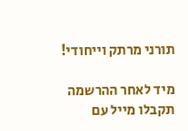תורני מרתק וייחודי!

מיד לאחר ההרשמה תקבלו מייל עם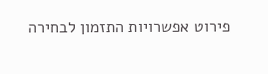פירוט אפשרויות התזמון לבחירה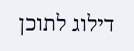דילוג לתוכן